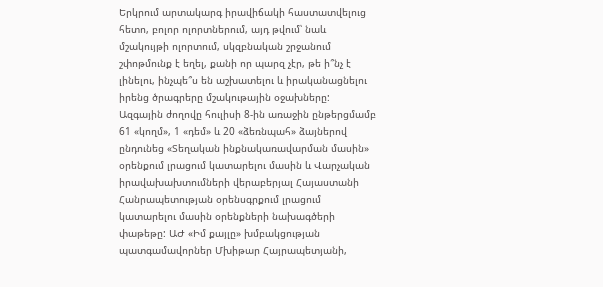Երկրում արտակարգ իրավիճակի հաստատվելուց հետո, բոլոր ոլորտներում, այդ թվում՝ նաև մշակույթի ոլորտում, սկզբնական շրջանում շփոթմունք է եղել, քանի որ պարզ չէր, թե ի՞նչ է լինելու, ինչպե՞ս են աշխատելու և իրականացնելու իրենց ծրագրերը մշակութային օջախները:
Ազգային ժողովը հուլիսի 8-ին առաջին ընթերցմամբ 61 «կողմ», 1 «դեմ» և 20 «ձեռնպահ» ձայներով ընդունեց «Տեղական ինքնակառավարման մասին» օրենքում լրացում կատարելու մասին և Վարչական իրավախախտումների վերաբերյալ Հայաստանի Հանրապետության օրենսգրքում լրացում կատարելու մասին օրենքների նախագծերի փաթեթը: ԱԺ «Իմ քայլը» խմբակցության պատգամավորներ Մխիթար Հայրապետյանի,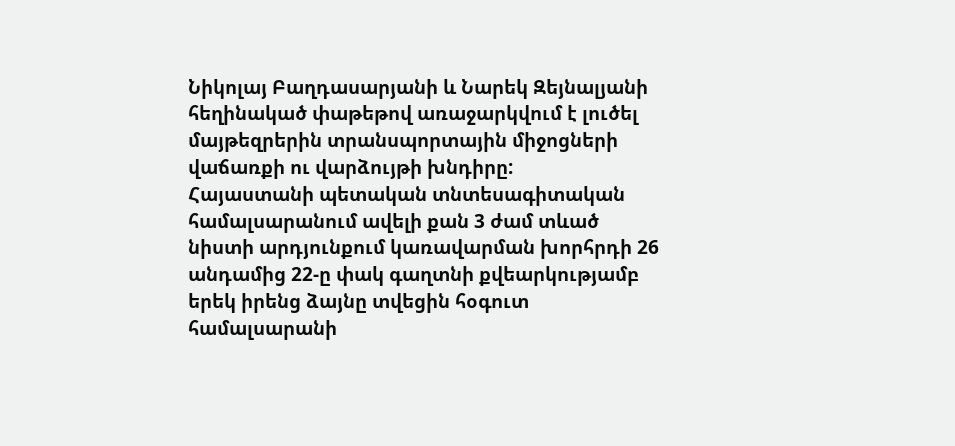Նիկոլայ Բաղդասարյանի և Նարեկ Զեյնալյանի հեղինակած փաթեթով առաջարկվում է լուծել մայթեզրերին տրանսպորտային միջոցների վաճառքի ու վարձույթի խնդիրը:
Հայաստանի պետական տնտեսագիտական համալսարանում ավելի քան 3 ժամ տևած նիստի արդյունքում կառավարման խորհրդի 26 անդամից 22-ը փակ գաղտնի քվեարկությամբ երեկ իրենց ձայնը տվեցին հօգուտ համալսարանի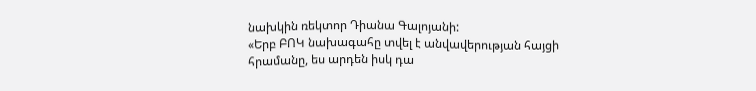նախկին ռեկտոր Դիանա Գալոյանի:
«Երբ ԲՈԿ նախագահը տվել է անվավերության հայցի հրամանը, ես արդեն իսկ դա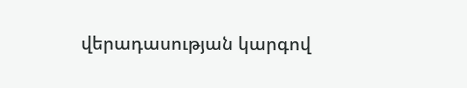վերադասության կարգով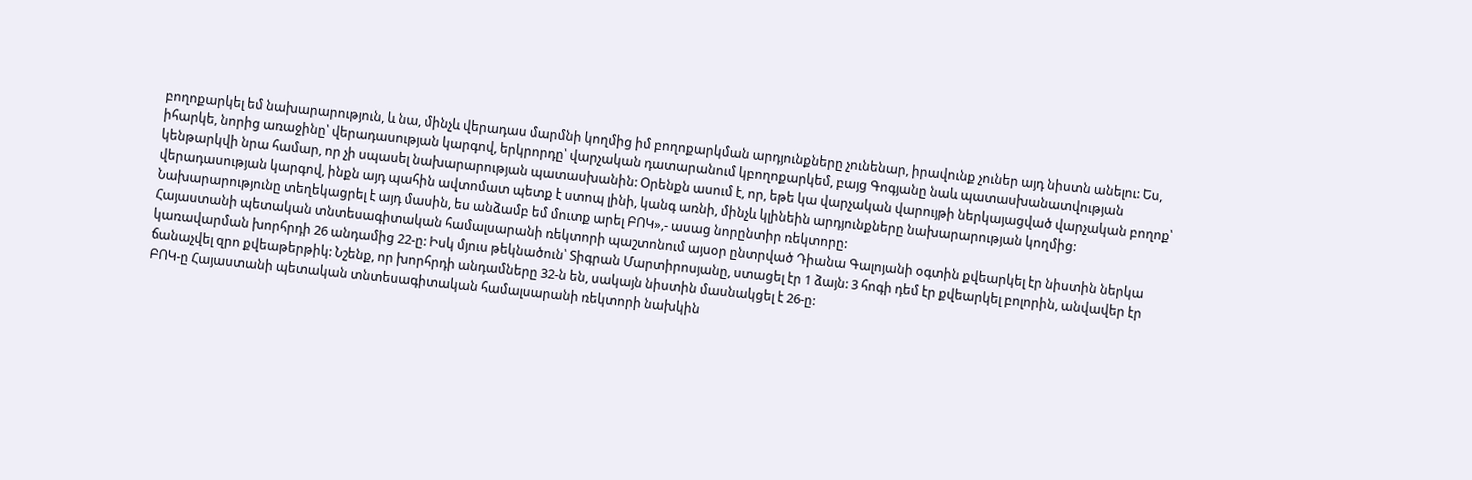բողոքարկել եմ նախարարություն, և նա, մինչև վերադաս մարմնի կողմից իմ բողոքարկման արդյունքները չունենար, իրավունք չուներ այդ նիստն անելու: Ես, իհարկե, նորից առաջինը՝ վերադասության կարգով, երկրորդը՝ վարչական դատարանում կբողոքարկեմ, բայց Գոգյանը նաև պատասխանատվության կենթարկվի նրա համար, որ չի սպասել նախարարության պատասխանին: Օրենքն ասում է, որ, եթե կա վարչական վարույթի ներկայացված վարչական բողոք՝ վերադասության կարգով, ինքն այդ պահին ավտոմատ պետք է ստոպ լինի, կանգ առնի, մինչև կլինեին արդյունքները նախարարության կողմից: Նախարարությունը տեղեկացրել է այդ մասին, ես անձամբ եմ մուտք արել ԲՈԿ»,- ասաց նորընտիր ռեկտորը:
Հայաստանի պետական տնտեսագիտական համալսարանի ռեկտորի պաշտոնում այսօր ընտրված Դիանա Գալոյանի օգտին քվեարկել էր նիստին ներկա կառավարման խորհրդի 26 անդամից 22-ը: Իսկ մյուս թեկնածուն՝ Տիգրան Մարտիրոսյանը, ստացել էր 1 ձայն: 3 հոգի դեմ էր քվեարկել բոլորին, անվավեր էր ճանաչվել զրո քվեաթերթիկ: Նշենք, որ խորհրդի անդամները 32-ն են, սակայն նիստին մասնակցել է 26-ը:
ԲՈԿ-ը Հայաստանի պետական տնտեսագիտական համալսարանի ռեկտորի նախկին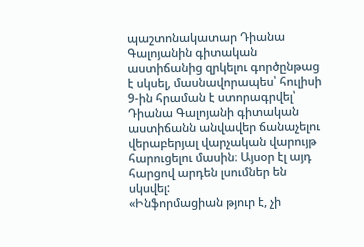պաշտոնակատար Դիանա Գալոյանին գիտական աստիճանից զրկելու գործընթաց է սկսել, մասնավորապես՝ հուլիսի 9-ին հրաման է ստորագրվել՝ Դիանա Գալոյանի գիտական աստիճանն անվավեր ճանաչելու վերաբերյալ վարչական վարույթ հարուցելու մասին։ Այսօր էլ այդ հարցով արդեն լսումներ են սկսվել:
«Ինֆորմացիան թյուր է, չի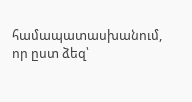համապատասխանում, որ ըստ ձեզ՝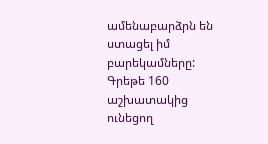ամենաբարձրն են ստացել իմ բարեկամները: Գրեթե 160 աշխատակից ունեցող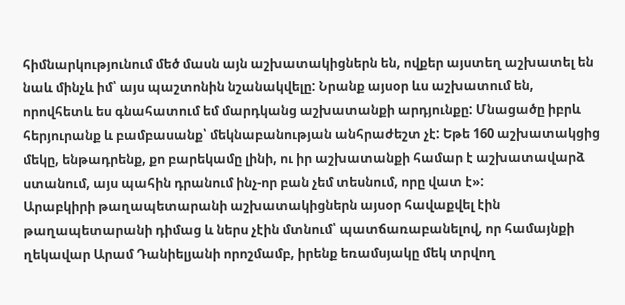հիմնարկությունում մեծ մասն այն աշխատակիցներն են, ովքեր այստեղ աշխատել են նաև մինչև իմ՝ այս պաշտոնին նշանակվելը: Նրանք այսօր ևս աշխատում են, որովհետև ես գնահատում եմ մարդկանց աշխատանքի արդյունքը: Մնացածը իբրև հերյուրանք և բամբասանք՝ մեկնաբանության անհրաժեշտ չէ: Եթե 160 աշխատակցից մեկը, ենթադրենք, քո բարեկամը լինի, ու իր աշխատանքի համար է աշխատավարձ ստանում, այս պահին դրանում ինչ-որ բան չեմ տեսնում, որը վատ է»:
Արաբկիրի թաղապետարանի աշխատակիցներն այսօր հավաքվել էին թաղապետարանի դիմաց և ներս չէին մտնում՝ պատճառաբանելով, որ համայնքի ղեկավար Արամ Դանիելյանի որոշմամբ, իրենք եռամսյակը մեկ տրվող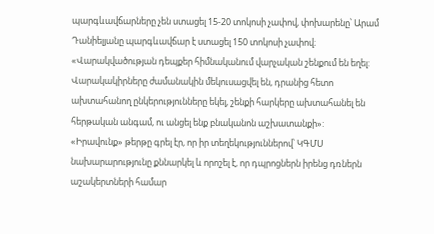պարգևավճարները չեն ստացել 15-20 տոկոսի չափով, փոխարենը՝ Արամ Դանիելյանը պարգևավճար է ստացել 150 տոկոսի չափով։
«Վարակվածության դեպքեր հիմնականում վարչական շենքում են եղել: Վարակակիրները ժամանակին մեկուսացվել են, դրանից հետո ախտահանող ընկերությունները եկել, շենքի հարկերը ախտահանել են հերթական անգամ, ու անցել ենք բնականոն աշխատանքի»:
«Իրավունք» թերթը գրել էր, որ իր տեղեկություններով՝ ԿԳՄՍ նախարարությունը քննարկել և որոշել է, որ դպրոցներն իրենց դռներն աշակերտների համար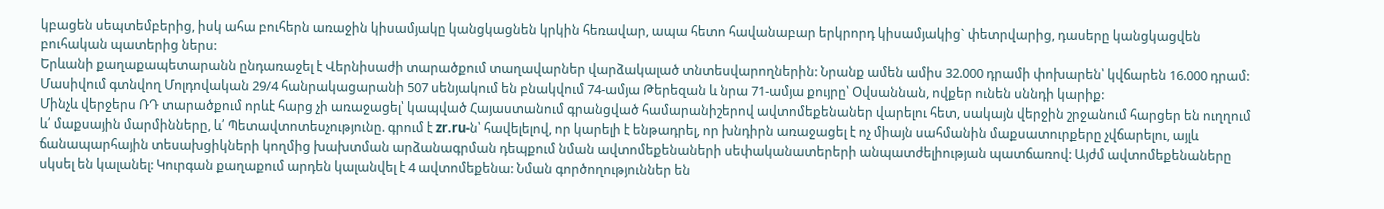կբացեն սեպտեմբերից, իսկ ահա բուհերն առաջին կիսամյակը կանցկացնեն կրկին հեռավար, ապա հետո հավանաբար երկրորդ կիսամյակից` փետրվարից, դասերը կանցկացվեն բուհական պատերից ներս:
Երևանի քաղաքապետարանն ընդառաջել է Վերնիսաժի տարածքում տաղավարներ վարձակալած տնտեսվարողներին: Նրանք ամեն ամիս 32.000 դրամի փոխարեն՝ կվճարեն 16.000 դրամ:
Մասիվում գտնվող Մոլդովական 29/4 հանրակացարանի 507 սենյակում են բնակվում 74-ամյա Թերեզան և նրա 71-ամյա քույրը՝ Օվսաննան, ովքեր ունեն սննդի կարիք:
Մինչև վերջերս ՌԴ տարածքում որևէ հարց չի առաջացել՝ կապված Հայաստանում գրանցված համարանիշերով ավտոմեքենաներ վարելու հետ, սակայն վերջին շրջանում հարցեր են ուղղում և՛ մաքսային մարմինները, և՛ Պետավտոտեսչությունը. գրում է zr.ru-ն՝ հավելելով, որ կարելի է ենթադրել, որ խնդիրն առաջացել է ոչ միայն սահմանին մաքսատուրքերը չվճարելու, այլև ճանապարհային տեսախցիկների կողմից խախտման արձանագրման դեպքում նման ավտոմեքենաների սեփականատերերի անպատժելիության պատճառով: Այժմ ավտոմեքենաները սկսել են կալանել: Կուրգան քաղաքում արդեն կալանվել է 4 ավտոմեքենա: Նման գործողություններ են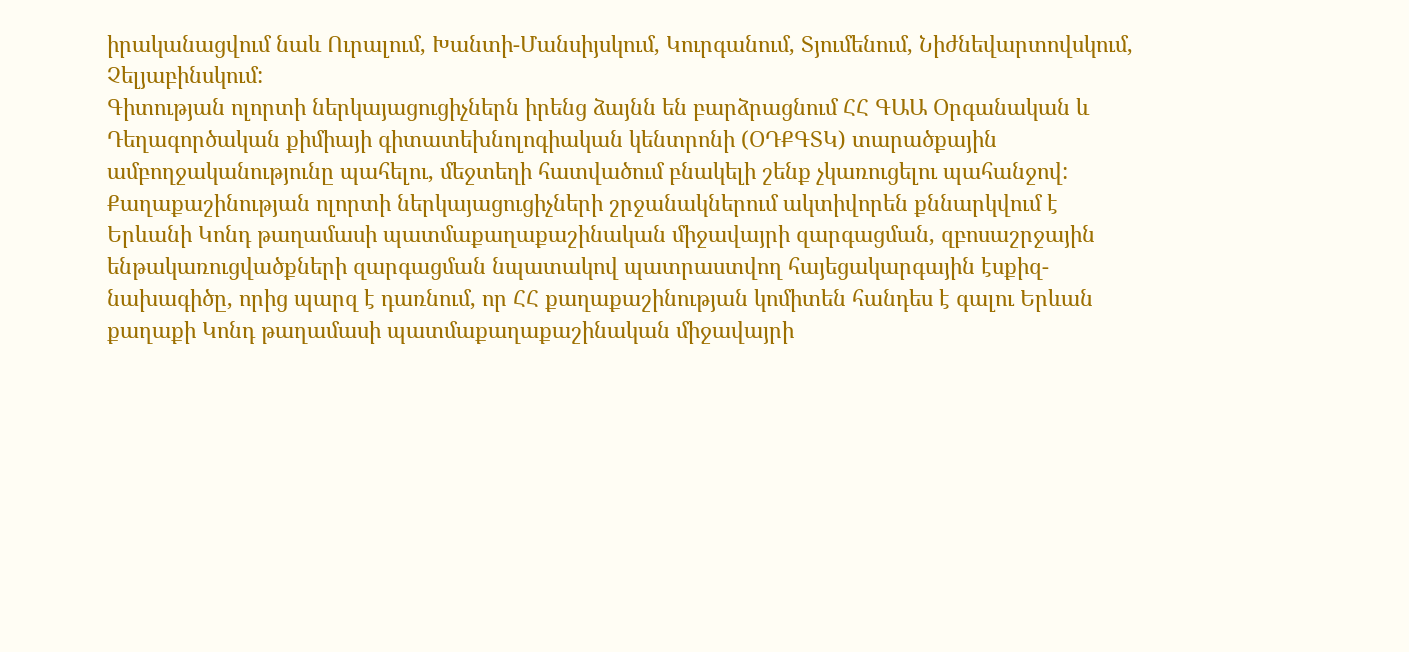իրականացվում նաև Ուրալում, Խանտի-Մանսիյսկում, Կուրգանում, Տյումենում, Նիժնեվարտովսկում, Չելյաբինսկում:
Գիտության ոլորտի ներկայացուցիչներն իրենց ձայնն են բարձրացնում ՀՀ ԳԱԱ Օրգանական և Դեղագործական քիմիայի գիտատեխնոլոգիական կենտրոնի (ՕԴՔԳՏԿ) տարածքային ամբողջականությունը պահելու, մեջտեղի հատվածում բնակելի շենք չկառուցելու պահանջով:
Քաղաքաշինության ոլորտի ներկայացուցիչների շրջանակներում ակտիվորեն քննարկվում է Երևանի Կոնդ թաղամասի պատմաքաղաքաշինական միջավայրի զարգացման, զբոսաշրջային ենթակառուցվածքների զարգացման նպատակով պատրաստվող հայեցակարգային էսքիզ-նախագիծը, որից պարզ է դառնում, որ ՀՀ քաղաքաշինության կոմիտեն հանդես է գալու Երևան քաղաքի Կոնդ թաղամասի պատմաքաղաքաշինական միջավայրի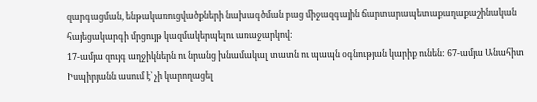զարգացման, ենթակառուցվածքների նախագծման բաց միջազգային ճարտարապետաքաղաքաշինական հայեցակարգի մրցույթ կազմակերպելու առաջարկով:
17-ամյա զույգ աղջիկներն ու նրանց խնամակալ տատն ու պապն օգնության կարիք ունեն: 67-ամյա Անահիտ Իսպիրյանն ասում է՝ չի կարողացել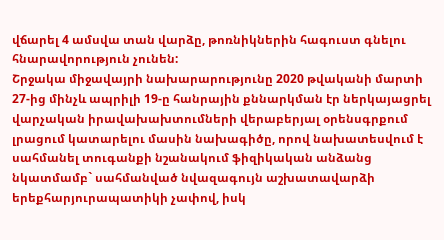վճարել 4 ամսվա տան վարձը, թոռնիկներին հագուստ գնելու հնարավորություն չունեն:
Շրջակա միջավայրի նախարարությունը 2020 թվականի մարտի 27-ից մինչև ապրիլի 19-ը հանրային քննարկման էր ներկայացրել վարչական իրավախախտումների վերաբերյալ օրենսգրքում լրացում կատարելու մասին նախագիծը, որով նախատեսվում է սահմանել տուգանքի նշանակում ֆիզիկական անձանց նկատմամբ` սահմանված նվազագույն աշխատավարձի երեքհարյուրապատիկի չափով, իսկ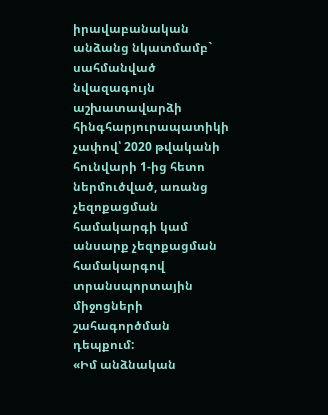իրավաբանական անձանց նկատմամբ` սահմանված նվազագույն աշխատավարձի հինգհարյուրապատիկի չափով՝ 2020 թվականի հունվարի 1-ից հետո ներմուծված, առանց չեզոքացման համակարգի կամ անսարք չեզոքացման համակարգով տրանսպորտային միջոցների շահագործման դեպքում:
«Իմ անձնական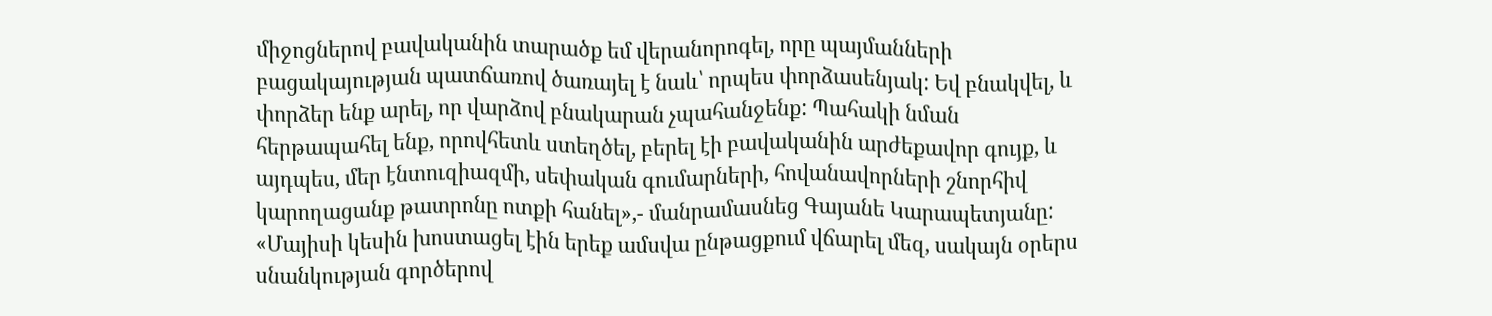միջոցներով բավականին տարածք եմ վերանորոգել, որը պայմանների բացակայության պատճառով ծառայել է նաև՝ որպես փորձասենյակ: Եվ բնակվել, և փորձեր ենք արել, որ վարձով բնակարան չպահանջենք: Պահակի նման հերթապահել ենք, որովհետև ստեղծել, բերել էի բավականին արժեքավոր գույք, և այդպես, մեր էնտուզիազմի, սեփական գումարների, հովանավորների շնորհիվ կարողացանք թատրոնը ոտքի հանել»,- մանրամասնեց Գայանե Կարապետյանը:
«Մայիսի կեսին խոստացել էին երեք ամսվա ընթացքում վճարել մեզ, սակայն օրերս սնանկության գործերով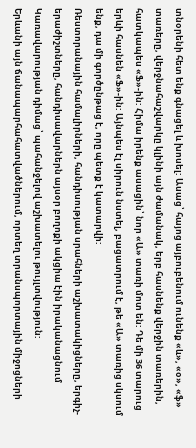տնօրենի հետ ենք գնացել և խոսել: Ասաց՝ հայոց այբուբենում ունենք «և», «օ», «ֆ» տառերը, վերջնահաշվարկը կլինի այն ժամանակ, երբ հասնենք վերջին տառերին, հատկապես «Ֆ»-ին: Հիմա իրենք ասացին՝ նոր «Ա» տառի մոտ են: Դե մի 36 տարուց երևի հասնեն «Ֆ»-ին: Այնպես էլ սիրուն նստել, բացատրում է, թե «Ա» տառից սկսում ենք, դա մի գործընթաց է, որը պետք է կատարվի:
Ռեստորանային համալիրների, հանդիսության սրահների աշխատակիցները, երգիչ-երաժիշտները, հանդիսավարներն այսօր բողոքի ակցիա էին իրականացնում Կառավարության դիմաց՝ պահանջելով աշխատելու թույլտվություն:
Երևանի այն ճանապարհահատվածներում, որտեղ տրանսպորտային միջոցների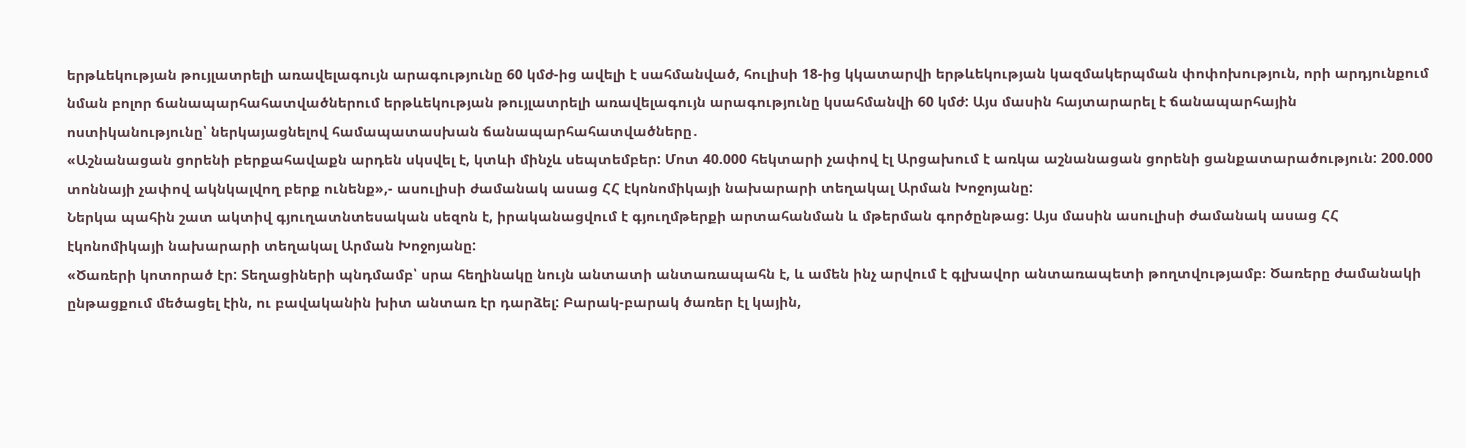երթևեկության թույլատրելի առավելագույն արագությունը 60 կմժ-ից ավելի է սահմանված, հուլիսի 18-ից կկատարվի երթևեկության կազմակերպման փոփոխություն, որի արդյունքում նման բոլոր ճանապարհահատվածներում երթևեկության թույլատրելի առավելագույն արագությունը կսահմանվի 60 կմժ: Այս մասին հայտարարել է ճանապարհային ոստիկանությունը՝ ներկայացնելով համապատասխան ճանապարհահատվածները․
«Աշնանացան ցորենի բերքահավաքն արդեն սկսվել է, կտևի մինչև սեպտեմբեր: Մոտ 40.000 հեկտարի չափով էլ Արցախում է առկա աշնանացան ցորենի ցանքատարածություն: 200.000 տոննայի չափով ակնկալվող բերք ունենք»,- ասուլիսի ժամանակ ասաց ՀՀ էկոնոմիկայի նախարարի տեղակալ Արման Խոջոյանը:
Ներկա պահին շատ ակտիվ գյուղատնտեսական սեզոն է, իրականացվում է գյուղմթերքի արտահանման և մթերման գործընթաց: Այս մասին ասուլիսի ժամանակ ասաց ՀՀ էկոնոմիկայի նախարարի տեղակալ Արման Խոջոյանը:
«Ծառերի կոտորած էր: Տեղացիների պնդմամբ՝ սրա հեղինակը նույն անտատի անտառապահն է, և ամեն ինչ արվում է գլխավոր անտառապետի թողտվությամբ։ Ծառերը ժամանակի ընթացքում մեծացել էին, ու բավականին խիտ անտառ էր դարձել: Բարակ-բարակ ծառեր էլ կային,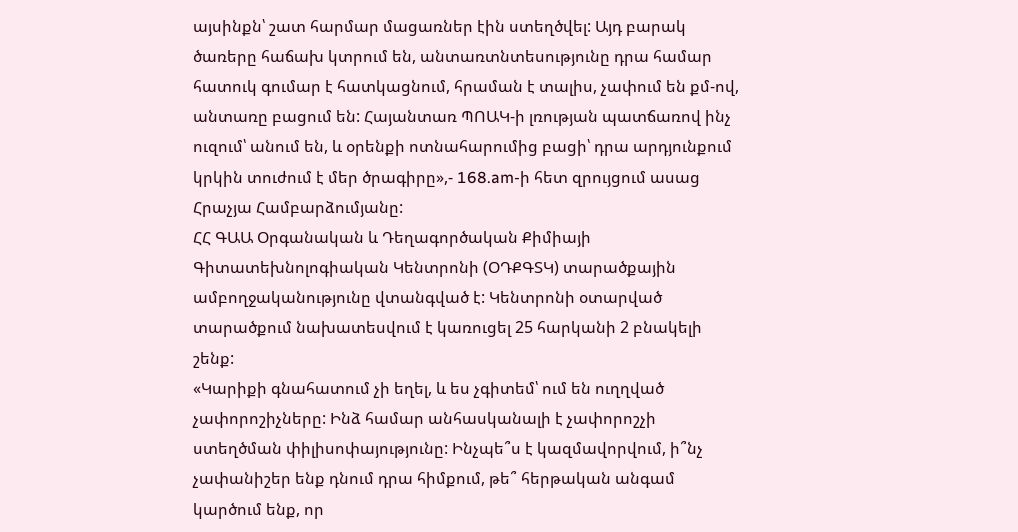այսինքն՝ շատ հարմար մացառներ էին ստեղծվել: Այդ բարակ ծառերը հաճախ կտրում են, անտառտնտեսությունը դրա համար հատուկ գումար է հատկացնում, հրաման է տալիս, չափում են քմ-ով, անտառը բացում են: Հայանտառ ՊՈԱԿ-ի լռության պատճառով ինչ ուզում՝ անում են, և օրենքի ոտնահարումից բացի՝ դրա արդյունքում կրկին տուժում է մեր ծրագիրը»,- 168.am-ի հետ զրույցում ասաց Հրաչյա Համբարձումյանը:
ՀՀ ԳԱԱ Օրգանական և Դեղագործական Քիմիայի Գիտատեխնոլոգիական Կենտրոնի (ՕԴՔԳՏԿ) տարածքային ամբողջականությունը վտանգված է: Կենտրոնի օտարված տարածքում նախատեսվում է կառուցել 25 հարկանի 2 բնակելի շենք:
«Կարիքի գնահատում չի եղել, և ես չգիտեմ՝ ում են ուղղված չափորոշիչները: Ինձ համար անհասկանալի է չափորոշչի ստեղծման փիլիսոփայությունը: Ինչպե՞ս է կազմավորվում, ի՞նչ չափանիշեր ենք դնում դրա հիմքում, թե՞ հերթական անգամ կարծում ենք, որ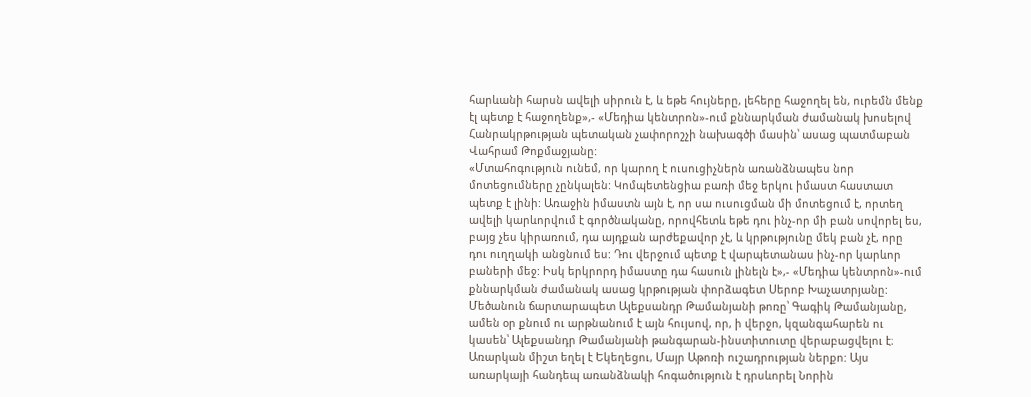հարևանի հարսն ավելի սիրուն է, և եթե հույները, լեհերը հաջողել են, ուրեմն մենք էլ պետք է հաջողենք»,- «Մեդիա կենտրոն»-ում քննարկման ժամանակ խոսելով Հանրակրթության պետական չափորոշչի նախագծի մասին՝ ասաց պատմաբան Վահրամ Թոքմաջյանը:
«Մտահոգություն ունեմ, որ կարող է ուսուցիչներն առանձնապես նոր մոտեցումները չընկալեն: Կոմպետենցիա բառի մեջ երկու իմաստ հաստատ պետք է լինի: Առաջին իմաստն այն է, որ սա ուսուցման մի մոտեցում է, որտեղ ավելի կարևորվում է գործնականը, որովհետև եթե դու ինչ-որ մի բան սովորել ես, բայց չես կիրառում, դա այդքան արժեքավոր չէ, և կրթությունը մեկ բան չէ, որը դու ուղղակի անցնում ես: Դու վերջում պետք է վարպետանաս ինչ-որ կարևոր բաների մեջ: Իսկ երկրորդ իմաստը դա հասուն լինելն է»,- «Մեդիա կենտրոն»-ում քննարկման ժամանակ ասաց կրթության փորձագետ Սերոբ Խաչատրյանը:
Մեծանուն ճարտարապետ Ալեքսանդր Թամանյանի թոռը՝ Գագիկ Թամանյանը, ամեն օր քնում ու արթնանում է այն հույսով, որ, ի վերջո, կզանգահարեն ու կասեն՝ Ալեքսանդր Թամանյանի թանգարան-ինստիտուտը վերաբացվելու է։
Առարկան միշտ եղել է Եկեղեցու, Մայր Աթոռի ուշադրության ներքո: Այս առարկայի հանդեպ առանձնակի հոգածություն է դրսևորել Նորին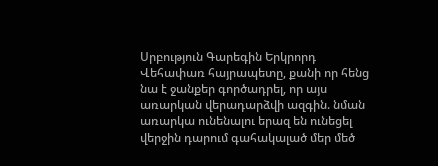Սրբություն Գարեգին Երկրորդ Վեհափառ հայրապետը, քանի որ հենց նա է ջանքեր գործադրել, որ այս առարկան վերադարձվի ազգին. նման առարկա ունենալու երազ են ունեցել վերջին դարում գահակալած մեր մեծ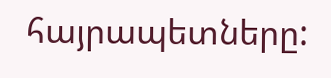հայրապետները: